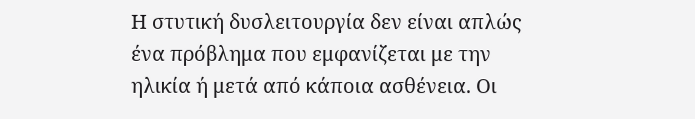Η στυτική δυσλειτουργία δεν είναι απλώς ένα πρόβλημα που εμφανίζεται με την ηλικία ή μετά από κάποια ασθένεια. Οι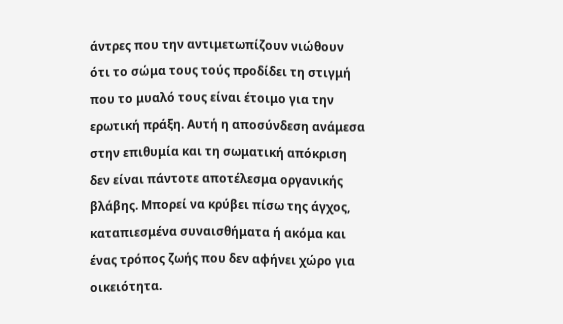άντρες που την αντιμετωπίζουν νιώθουν ότι το σώμα τους τούς προδίδει τη στιγμή που το μυαλό τους είναι έτοιμο για την ερωτική πράξη. Αυτή η αποσύνδεση ανάμεσα στην επιθυμία και τη σωματική απόκριση δεν είναι πάντοτε αποτέλεσμα οργανικής βλάβης. Μπορεί να κρύβει πίσω της άγχος, καταπιεσμένα συναισθήματα ή ακόμα και ένας τρόπος ζωής που δεν αφήνει χώρο για οικειότητα.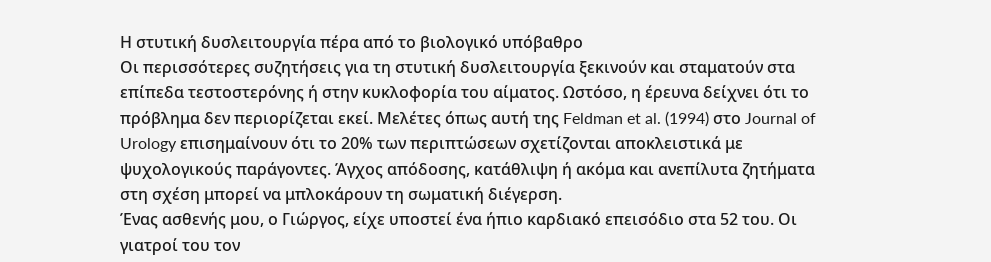Η στυτική δυσλειτουργία πέρα από το βιολογικό υπόβαθρο
Οι περισσότερες συζητήσεις για τη στυτική δυσλειτουργία ξεκινούν και σταματούν στα επίπεδα τεστοστερόνης ή στην κυκλοφορία του αίματος. Ωστόσο, η έρευνα δείχνει ότι το πρόβλημα δεν περιορίζεται εκεί. Μελέτες όπως αυτή της Feldman et al. (1994) στο Journal of Urology επισημαίνουν ότι το 20% των περιπτώσεων σχετίζονται αποκλειστικά με ψυχολογικούς παράγοντες. Άγχος απόδοσης, κατάθλιψη ή ακόμα και ανεπίλυτα ζητήματα στη σχέση μπορεί να μπλοκάρουν τη σωματική διέγερση.
Ένας ασθενής μου, ο Γιώργος, είχε υποστεί ένα ήπιο καρδιακό επεισόδιο στα 52 του. Οι γιατροί του τον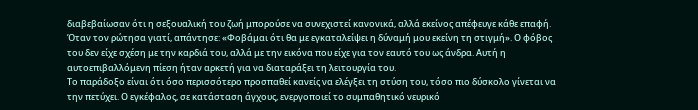διαβεβαίωσαν ότι η σεξουαλική του ζωή μπορούσε να συνεχιστεί κανονικά, αλλά εκείνος απέφευγε κάθε επαφή. Όταν τον ρώτησα γιατί, απάντησε: «Φοβάμαι ότι θα με εγκαταλείψει η δύναμή μου εκείνη τη στιγμή». Ο φόβος του δεν είχε σχέση με την καρδιά του, αλλά με την εικόνα που είχε για τον εαυτό του ως άνδρα. Αυτή η αυτοεπιβαλλόμενη πίεση ήταν αρκετή για να διαταράξει τη λειτουργία του.
Το παράδοξο είναι ότι όσο περισσότερο προσπαθεί κανείς να ελέγξει τη στύση του, τόσο πιο δύσκολο γίνεται να την πετύχει. Ο εγκέφαλος, σε κατάσταση άγχους, ενεργοποιεί το συμπαθητικό νευρικό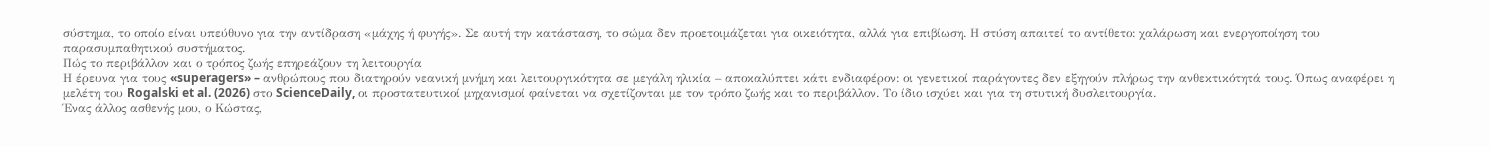σύστημα, το οποίο είναι υπεύθυνο για την αντίδραση «μάχης ή φυγής». Σε αυτή την κατάσταση, το σώμα δεν προετοιμάζεται για οικειότητα, αλλά για επιβίωση. Η στύση απαιτεί το αντίθετο: χαλάρωση και ενεργοποίηση του παρασυμπαθητικού συστήματος.
Πώς το περιβάλλον και ο τρόπος ζωής επηρεάζουν τη λειτουργία
Η έρευνα για τους «superagers» – ανθρώπους που διατηρούν νεανική μνήμη και λειτουργικότητα σε μεγάλη ηλικία – αποκαλύπτει κάτι ενδιαφέρον: οι γενετικοί παράγοντες δεν εξηγούν πλήρως την ανθεκτικότητά τους. Όπως αναφέρει η μελέτη του Rogalski et al. (2026) στο ScienceDaily, οι προστατευτικοί μηχανισμοί φαίνεται να σχετίζονται με τον τρόπο ζωής και το περιβάλλον. Το ίδιο ισχύει και για τη στυτική δυσλειτουργία.
Ένας άλλος ασθενής μου, ο Κώστας,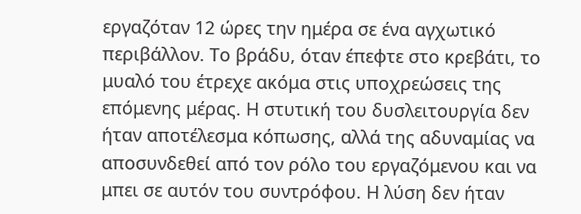εργαζόταν 12 ώρες την ημέρα σε ένα αγχωτικό περιβάλλον. Το βράδυ, όταν έπεφτε στο κρεβάτι, το μυαλό του έτρεχε ακόμα στις υποχρεώσεις της επόμενης μέρας. Η στυτική του δυσλειτουργία δεν ήταν αποτέλεσμα κόπωσης, αλλά της αδυναμίας να αποσυνδεθεί από τον ρόλο του εργαζόμενου και να μπει σε αυτόν του συντρόφου. Η λύση δεν ήταν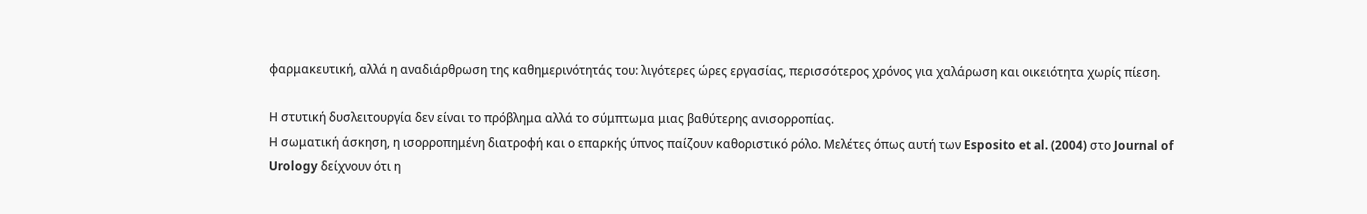φαρμακευτική, αλλά η αναδιάρθρωση της καθημερινότητάς του: λιγότερες ώρες εργασίας, περισσότερος χρόνος για χαλάρωση και οικειότητα χωρίς πίεση.

Η στυτική δυσλειτουργία δεν είναι το πρόβλημα αλλά το σύμπτωμα μιας βαθύτερης ανισορροπίας.
Η σωματική άσκηση, η ισορροπημένη διατροφή και ο επαρκής ύπνος παίζουν καθοριστικό ρόλο. Μελέτες όπως αυτή των Esposito et al. (2004) στο Journal of Urology δείχνουν ότι η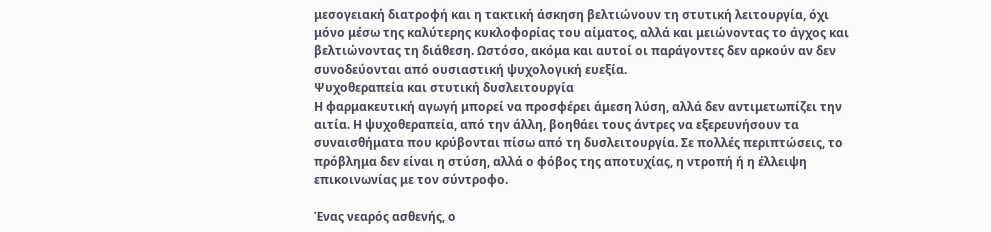μεσογειακή διατροφή και η τακτική άσκηση βελτιώνουν τη στυτική λειτουργία, όχι μόνο μέσω της καλύτερης κυκλοφορίας του αίματος, αλλά και μειώνοντας το άγχος και βελτιώνοντας τη διάθεση. Ωστόσο, ακόμα και αυτοί οι παράγοντες δεν αρκούν αν δεν συνοδεύονται από ουσιαστική ψυχολογική ευεξία.
Ψυχοθεραπεία και στυτική δυσλειτουργία
Η φαρμακευτική αγωγή μπορεί να προσφέρει άμεση λύση, αλλά δεν αντιμετωπίζει την αιτία. Η ψυχοθεραπεία, από την άλλη, βοηθάει τους άντρες να εξερευνήσουν τα συναισθήματα που κρύβονται πίσω από τη δυσλειτουργία. Σε πολλές περιπτώσεις, το πρόβλημα δεν είναι η στύση, αλλά ο φόβος της αποτυχίας, η ντροπή ή η έλλειψη επικοινωνίας με τον σύντροφο.

Ένας νεαρός ασθενής, ο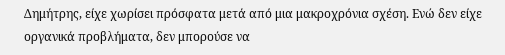Δημήτρης, είχε χωρίσει πρόσφατα μετά από μια μακροχρόνια σχέση. Ενώ δεν είχε οργανικά προβλήματα, δεν μπορούσε να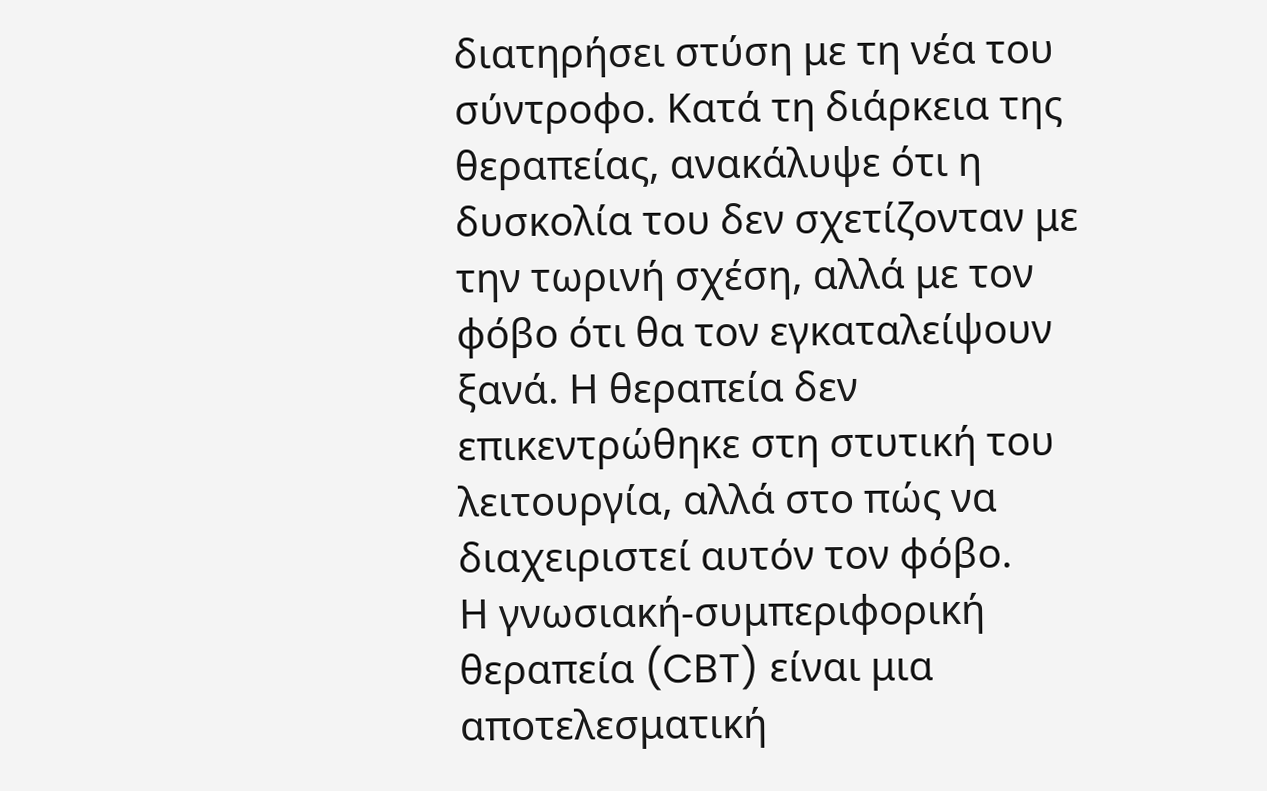διατηρήσει στύση με τη νέα του σύντροφο. Κατά τη διάρκεια της θεραπείας, ανακάλυψε ότι η δυσκολία του δεν σχετίζονταν με την τωρινή σχέση, αλλά με τον φόβο ότι θα τον εγκαταλείψουν ξανά. Η θεραπεία δεν επικεντρώθηκε στη στυτική του λειτουργία, αλλά στο πώς να διαχειριστεί αυτόν τον φόβο.
Η γνωσιακή-συμπεριφορική θεραπεία (CBT) είναι μια αποτελεσματική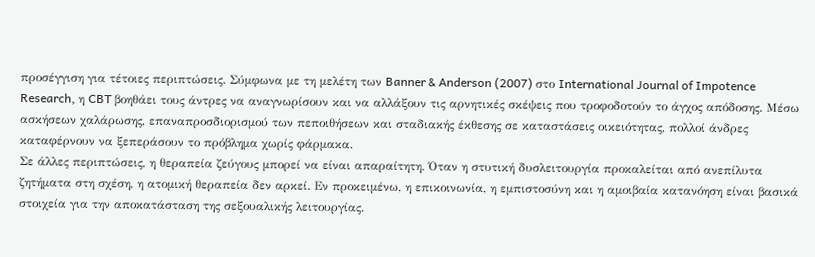προσέγγιση για τέτοιες περιπτώσεις. Σύμφωνα με τη μελέτη των Banner & Anderson (2007) στο International Journal of Impotence Research, η CBT βοηθάει τους άντρες να αναγνωρίσουν και να αλλάξουν τις αρνητικές σκέψεις που τροφοδοτούν το άγχος απόδοσης. Μέσω ασκήσεων χαλάρωσης, επαναπροσδιορισμού των πεποιθήσεων και σταδιακής έκθεσης σε καταστάσεις οικειότητας, πολλοί άνδρες καταφέρνουν να ξεπεράσουν το πρόβλημα χωρίς φάρμακα.
Σε άλλες περιπτώσεις, η θεραπεία ζεύγους μπορεί να είναι απαραίτητη. Όταν η στυτική δυσλειτουργία προκαλείται από ανεπίλυτα ζητήματα στη σχέση, η ατομική θεραπεία δεν αρκεί. Εν προκειμένω, η επικοινωνία, η εμπιστοσύνη και η αμοιβαία κατανόηση είναι βασικά στοιχεία για την αποκατάσταση της σεξουαλικής λειτουργίας.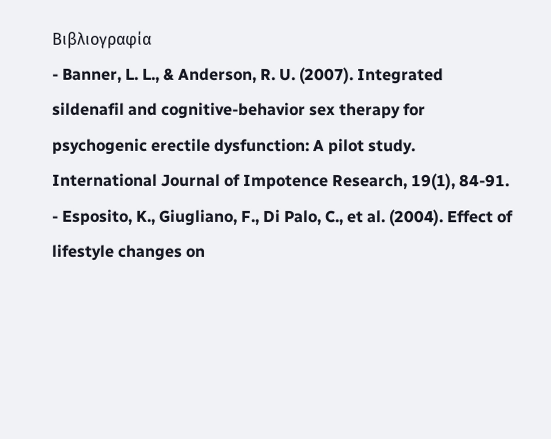Βιβλιογραφία
- Banner, L. L., & Anderson, R. U. (2007). Integrated sildenafil and cognitive-behavior sex therapy for psychogenic erectile dysfunction: A pilot study. International Journal of Impotence Research, 19(1), 84-91.
- Esposito, K., Giugliano, F., Di Palo, C., et al. (2004). Effect of lifestyle changes on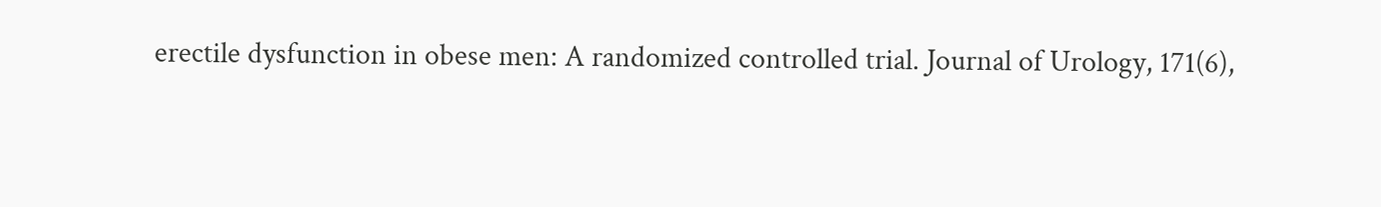erectile dysfunction in obese men: A randomized controlled trial. Journal of Urology, 171(6),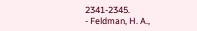2341-2345.
- Feldman, H. A.,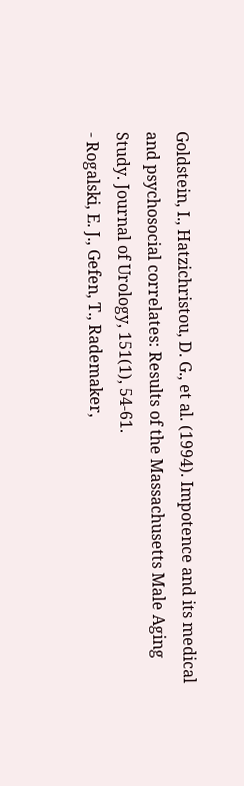Goldstein, I., Hatzichristou, D. G., et al. (1994). Impotence and its medical and psychosocial correlates: Results of the Massachusetts Male Aging Study. Journal of Urology, 151(1), 54-61.
- Rogalski, E. J., Gefen, T., Rademaker,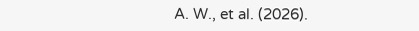A. W., et al. (2026).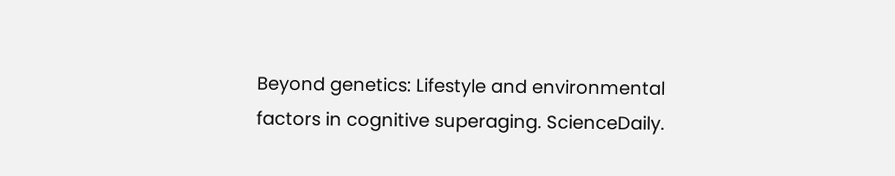Beyond genetics: Lifestyle and environmental factors in cognitive superaging. ScienceDaily.